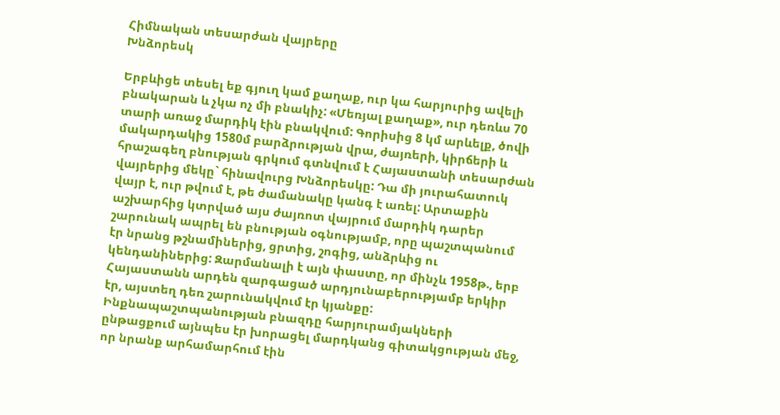Հիմնական տեսարժան վայրերը
Խնձորեսկ

Երբևիցե տեսել եք գյուղ կամ քաղաք, ուր կա հարյուրից ավելի բնակարան և չկա ոչ մի բնակիչ: «Մեռյալ քաղաք», ուր դեռևս 70 տարի առաջ մարդիկ էին բնակվում: Գորիսից 8 կմ արևելք, ծովի մակարդակից 1580մ բարձրության վրա, ժայռերի, կիրճերի և հրաշագեղ բնության գրկում գտնվում է Հայաստանի տեսարժան վայրերից մեկը` հինավուրց Խնձորեսկը: Դա մի յուրահատուկ վայր է, ուր թվում է, թե ժամանակը կանգ է առել: Արտաքին աշխարհից կտրված այս ժայռոտ վայրում մարդիկ դարեր շարունակ ապրել են բնության օգնությամբ, որը պաշտպանում էր նրանց թշնամիներից, ցրտից, շոգից, անձրևից ու կենդանիներից: Զարմանալի է այն փաստը, որ մինչև 1958թ., երբ Հայաստանն արդեն զարգացած արդյունաբերությամբ երկիր էր, այստեղ դեռ շարունակվում էր կյանքը: Ինքնապաշտպանության բնազդը հարյուրամյակների ընթացքում այնպես էր խորացել մարդկանց գիտակցության մեջ, որ նրանք արհամարհում էին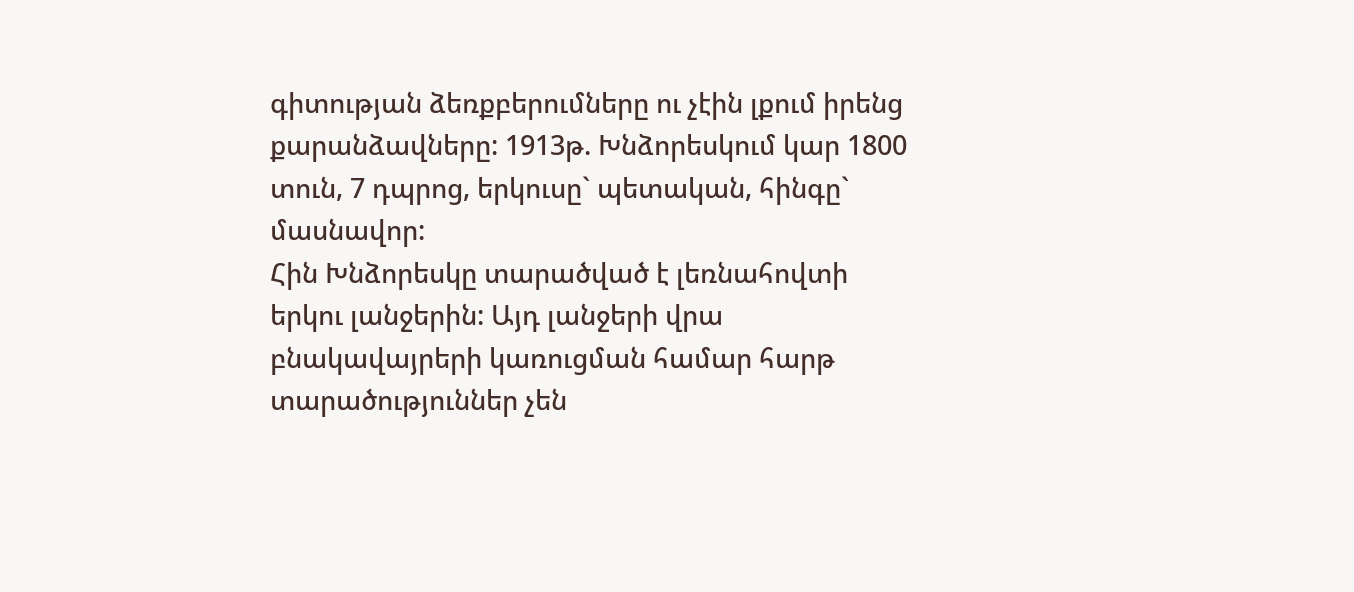գիտության ձեռքբերումները ու չէին լքում իրենց քարանձավները: 1913թ. Խնձորեսկում կար 1800 տուն, 7 դպրոց, երկուսը` պետական, հինգը` մասնավոր:
Հին Խնձորեսկը տարածված է լեռնահովտի երկու լանջերին: Այդ լանջերի վրա բնակավայրերի կառուցման համար հարթ տարածություններ չեն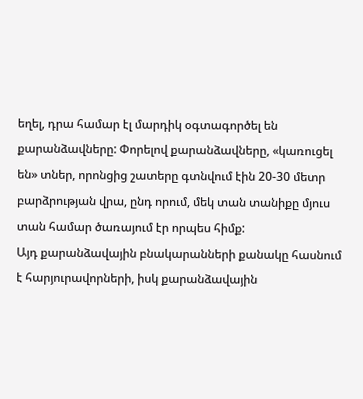եղել, դրա համար էլ մարդիկ օգտագործել են քարանձավները: Փորելով քարանձավները, «կառուցել են» տներ, որոնցից շատերը գտնվում էին 20-30 մետր բարձրության վրա, ընդ որում, մեկ տան տանիքը մյուս տան համար ծառայում էր որպես հիմք:
Այդ քարանձավային բնակարանների քանակը հասնում է հարյուրավորների, իսկ քարանձավային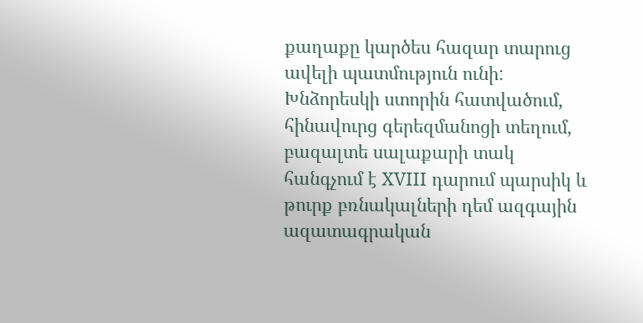քաղաքը կարծես հազար տարուց ավելի պատմություն ունի:
Խնձորեսկի ստորին հատվածում, հինավուրց գերեզմանոցի տեղում, բազալտե սալաքարի տակ հանգչում է XVIII դարում պարսիկ և թուրք բռնակալների դեմ ազգային ազատագրական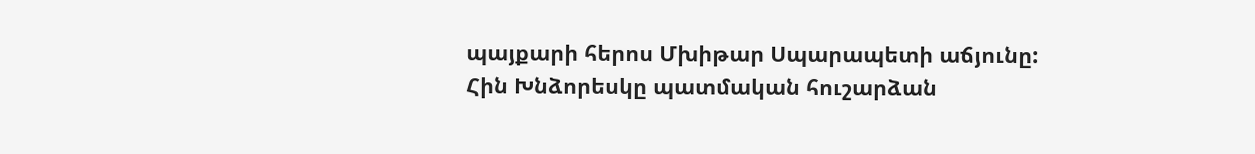պայքարի հերոս Մխիթար Սպարապետի աճյունը:
Հին Խնձորեսկը պատմական հուշարձան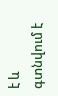է և գտնվում է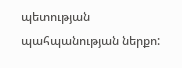պետության պահպանության ներքո: